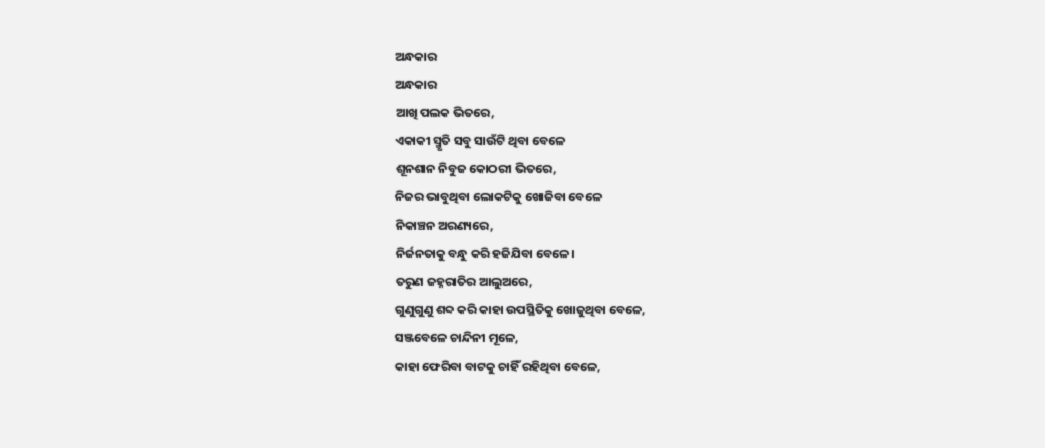ଅନ୍ଧକାର
ଅନ୍ଧକାର
ଆଖି ପଲକ ଭିତରେ,
ଏକାକୀ ସ୍ମୃତି ସବୁ ସାଉଁଟି ଥିବା ବେଳେ
ଶୂନଶାନ ନିବୁଜ କୋଠରୀ ଭିତରେ,
ନିଜର ଭାବୁଥିବା ଲୋକଟିକୁ ଖୋଜିବା ବେଳେ
ନିକାଞ୍ଚନ ଅରଣ୍ୟରେ,
ନିର୍ଜନତାକୁ ବନ୍ଧୁ କରି ହଜିଯିବା ବେଳେ।
ତରୁଣ ଜହ୍ନରାତିର ଆଲୁଅରେ,
ଗୁଣୁଗୁଣୁ ଶବ୍ଦ କରି କାହା ଉପସ୍ଥିତିକୁ ଖୋଜୁଥିବା ବେଳେ,
ସଞ୍ଜବେଳେ ଚାନ୍ଦିନୀ ମୂଳେ,
କାହା ଫେରିବା ବାଟକୁ ଚାହିଁ ରହିଥିବା ବେଳେ,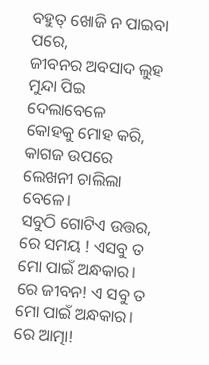ବହୁତ୍ ଖୋଜି ନ ପାଇବା ପରେ,
ଜୀବନର ଅବସାଦ ଲୁହ ମୁନ୍ଦା ପିଇ ଦେଲାବେଳେ
କୋହକୁ ମୋହ କରି,
କାଗଜ ଉପରେ ଲେଖନୀ ଚାଲିଲା ବେଳେ।
ସବୁଠି ଗୋଟିଏ ଉତ୍ତର,
ରେ ସମୟ ! ଏସବୁ ତ ମୋ ପାଇଁ ଅନ୍ଧକାର।
ରେ ଜୀବନ! ଏ ସବୁ ତ ମୋ ପାଇଁ ଅନ୍ଧକାର।
ରେ ଆତ୍ମା!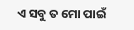ଏ ସବୁ ତ ମୋ ପାଇଁ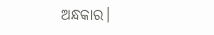ଅନ୍ଧକାର।